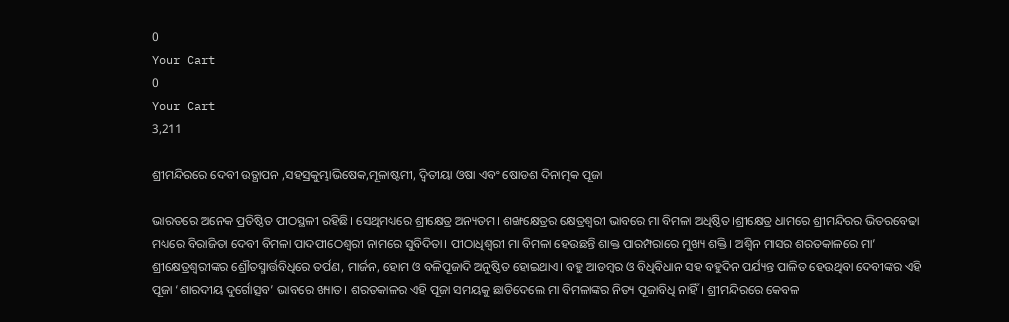0
Your Cart
0
Your Cart
3,211

ଶ୍ରୀମନ୍ଦିରରେ ଦେବୀ ଉତ୍ଥାପନ ,ସହସ୍ରକୁମ୍ଭାଭିଷେକ,ମୂଳାଷ୍ଟମୀ, ଦ୍ଵିତୀୟା ଓଷା ଏବଂ ଷୋଡଶ ଦିନାତ୍ମକ ପୂଜା

ଭାରତରେ ଅନେକ ପ୍ରତିଷ୍ଠିତ ପୀଠସ୍ଥଳୀ ରହିଛି। ସେଥିମଧ୍ୟରେ ଶ୍ରୀକ୍ଷେତ୍ର ଅନ୍ୟତମ। ଶଙ୍ଖକ୍ଷେତ୍ରର କ୍ଷେତ୍ରଶ୍ଵରୀ ଭାବରେ ମା ବିମଳା ଅଧିଷ୍ଠିତ।ଶ୍ରୀକ୍ଷେତ୍ର ଧାମରେ ଶ୍ରୀମନ୍ଦିରର ଭିତରବେଢା ମଧ୍ୟରେ ବିରାଜିତା ଦେବୀ ବିମଳା ପାଦପୀଠେଶ୍ଵରୀ ନାମରେ ସୁବିଦିତା। ପୀଠାଧିଶ୍ଵରୀ ମା ବିମଳା ହେଉଛନ୍ତି ଶାକ୍ତ ପାରମ୍ପରାରେ ମୁଖ୍ୟ ଶକ୍ତି। ଅଶ୍ଵିନ ମାସର ଶରତକାଳରେ ମା’ ଶ୍ରୀକ୍ଷେତ୍ରଶ୍ଵରୀଙ୍କର ଶ୍ରୌତସ୍ମାର୍ତ୍ତବିଧିରେ ତର୍ପଣ, ମାର୍ଜନ, ହୋମ ଓ ବଳିପୂଜାଦି ଅନୁଷ୍ଠିତ ହୋଇଥାଏ। ବହୁ ଆଡମ୍ବର ଓ ବିଧିବିଧାନ ସହ ବହୁଦିନ ପର୍ଯ୍ୟନ୍ତ ପାଳିତ ହେଉଥିବା ଦେବୀଙ୍କର ଏହି ପୂଜା ‘ଶାରଦୀୟ ଦୁର୍ଗୋତ୍ସବ’ ଭାବରେ ଖ୍ୟାତ। ଶରତକାଳର ଏହି ପୂଜା ସମୟକୁ ଛାଡିଦେଲେ ମା ବିମଳାଙ୍କର ନିତ୍ୟ ପୂଜାବିଧି ନାହିଁ। ଶ୍ରୀମନ୍ଦିରରେ କେବଳ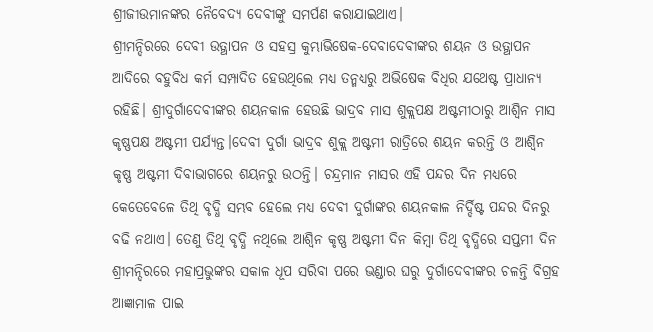ଶ୍ରୀଜୀଉମାନଙ୍କର ନୈବେଦ୍ୟ ଦେବୀଙ୍କୁ ସମର୍ପଣ କରାଯାଇଥାଏ।
ଶ୍ରୀମନ୍ଦିରରେ ଦେବୀ ଉତ୍ଥାପନ ଓ ସହସ୍ର କୁମ୍ଭାଭିଷେକ-ଦେବାଦେବୀଙ୍କର ଶୟନ ଓ ଉତ୍ଥାପନ ଆଦିରେ ବହୁବିଧ କର୍ମ ସମ୍ପାଦିତ ହେଉଥିଲେ ମଧ୍ୟ ତନ୍ମଧ୍ୟରୁ ଅଭିଷେକ ବିଧିର ଯଥେଷ୍ଟ ପ୍ରାଧାନ୍ୟ ରହିଛି। ଶ୍ରୀଦୁର୍ଗାଦେବୀଙ୍କର ଶୟନକାଳ ହେଉଛି ଭାଦ୍ରବ ମାସ ଶୁକ୍ଲପକ୍ଷ ଅଷ୍ଟମୀଠାରୁ ଆଶ୍ଵିନ ମାସ କୃଷ୍ଣପକ୍ଷ ଅଷ୍ଟମୀ ପର୍ଯ୍ୟନ୍ତ।ଦେବୀ ଦୁର୍ଗା ଭାଦ୍ରବ ଶୁକ୍ଲ ଅଷ୍ଟମୀ ରାତ୍ରିରେ ଶୟନ କରନ୍ତି ଓ ଆଶ୍ଵିନ କୃଷ୍ଣ ଅଷ୍ଟମୀ ଦିବାଭାଗରେ ଶୟନରୁ ଉଠନ୍ତି। ଚନ୍ଦ୍ରମାନ ମାସର ଏହି ପନ୍ଦର ଦିନ ମଧ୍ୟରେ କେତେବେଳେ ତିଥି ବୃଦ୍ଧି ସମ୍ଭବ ହେଲେ ମଧ୍ୟ ଦେବୀ ଦୁର୍ଗାଙ୍କର ଶୟନକାଳ ନିର୍ଦ୍ଦିଷ୍ଟ ପନ୍ଦର ଦିନରୁ ବଢି ନଥାଏ। ତେଣୁ ତିଥି ବୃଦ୍ଧି ନଥିଲେ ଆଶ୍ଵିନ କୃଷ୍ଣ ଅଷ୍ଟମୀ ଦିନ କିମ୍ବା ତିଥି ବୃଦ୍ଧିରେ ସପ୍ତମୀ ଦିନ ଶ୍ରୀମନ୍ଦିରରେ ମହାପ୍ରଭୁଙ୍କର ସକାଳ ଧୂପ ସରିବା ପରେ ଭଣ୍ଡାର ଘରୁ ଦୁର୍ଗାଦେବୀଙ୍କର ଚଳନ୍ତି ବିଗ୍ରହ ଆଜ୍ଞାମାଳ ପାଇ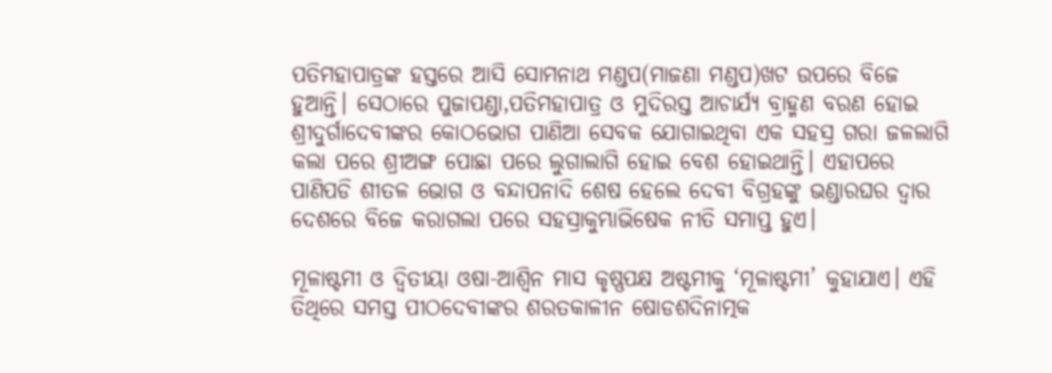ପତିମହାପାତ୍ରଙ୍କ ହସ୍ତରେ ଆସି ସୋମନାଥ ମଣ୍ଡପ(ମାଜଣା ମଣ୍ଡପ)ଖଟ ଉପରେ ବିଜେ ହୁଆନ୍ତି। ସେଠାରେ ପୁଜାପଣ୍ଡା,ପତିମହାପାତ୍ର ଓ ମୁଦିରସ୍ତ ଆଚାର୍ଯ୍ୟ ବ୍ରାହ୍ମଣ ବରଣ ହୋଇ ଶ୍ରୀଦୁର୍ଗାଦେବୀଙ୍କର କୋଠଭୋଗ ପାଣିଆ ସେବକ ଯୋଗାଇଥିବା ଏକ ସହସ୍ର ଗରା ଜଳଲାଗି କଲା ପରେ ଶ୍ରୀଅଙ୍ଗ ପୋଛା ପରେ ଲୁଗାଲାଗି ହୋଇ ବେଶ ହୋଇଥାନ୍ତି। ଏହାପରେ ପାଣିପଡି ଶୀତଳ ଭୋଗ ଓ ବନ୍ଦାପନାଦି ଶେଷ ହେଲେ ଦେବୀ ବିଗ୍ରହଙ୍କୁ ଭଣ୍ଡାରଘର ଦ୍ଵାର ଦେଶରେ ବିଜେ କରାଗଲା ପରେ ସହସ୍ରାକୁମ୍ଭାଭିଷେକ ନୀତି ସମାପ୍ତ ହୁଏ।

ମୂଳାଷ୍ଟମୀ ଓ ଦ୍ଵିତୀୟା ଓଷା-ଆଶ୍ଵିନ ମାସ କୃଷ୍ଣପକ୍ଷ ଅଷ୍ଟମୀକୁ ‘ମୂଳାଷ୍ଟମୀ’ କୁହାଯାଏ। ଏହି ତିଥିରେ ସମସ୍ତ ପୀଠଦେବୀଙ୍କର ଶରତକାଳୀନ ଷୋଡଶଦିନାତ୍ମକ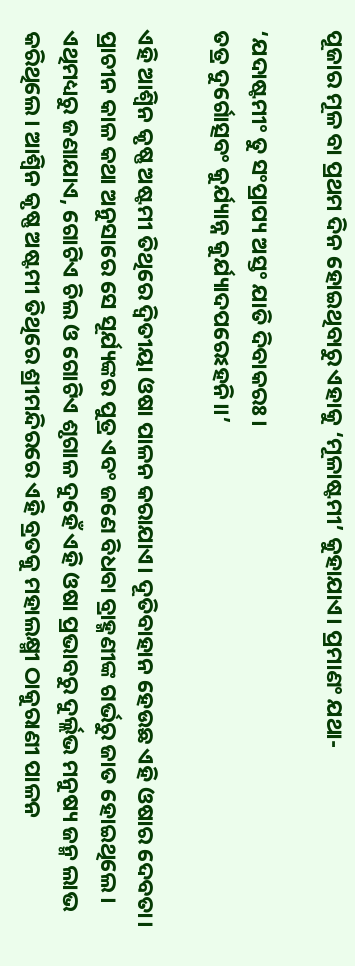ପୂଜାର ମୂଳ ବା ପ୍ରଥମ ଦିନ ହୋଇଥିବାରୁ ଏହାକୁ ‘ମୂଳାଷ୍ଟମୀ’ କୁହାଯାଏ। ପ୍ରମାଣଂ ଯଥା-

‘ଯଦାଷ୍ଟମୀଂ ତୁ ସଂପ୍ରାପ୍ୟ ଅସ୍ତଂ ଯାତି ଦିବାକରଃ।
ତତ୍ର ଦୁର୍ଗୋତ୍ସବଂ କୁର୍ଯ୍ୟାନ୍ନ କୁର୍ଯ୍ୟାଦପରେଽହନି।।’

ଏହି ଆଶ୍ଵିନ କୃଷ୍ଣ ଅଷ୍ଟମୀ ତିଥିରେ ଦ୍ଵିତୀୟା ଓଷା ପାଳନ କରାଯାଏ। ଦୂତିବାହାନ ହେଉଛ ଏହି ଓଷାର ଦେବତା। ପ୍ରାଚୀନ କାଳ କଥା ଅନୁସାରେ ସେ ସୂର୍ଯ୍ୟଙ୍କର ପୁତ୍ର ଏବଂ ଜଣେ ବିଧବା ବ୍ରାହ୍ମଣୀଙ୍କ ଗର୍ଭରୁ ଜାତ ହୋଇଥିଲେ। ଏଥିମଧ୍ୟରୁ ଜଣାଯାଏ, ଗୋଟିଏ ଚିଲ ଓ ଗୋଟିଏ ଶୃଗାଳ ଦୁହେଁ ଏହି ଓଷା ପ୍ରଭାବରୁ ଦୁର୍ଲ୍ଲଭ ମନୁଷ୍ୟ ଜନ୍ମ ଲାଭ କରିଥିଲେ। ଆଶ୍ଵିନ କୃଷ୍ଣ ଅଷ୍ଟମୀ ତିଥିରେ ଶ୍ରୀମନ୍ଦିରରେ ଏହି ବ୍ରତକୁ ମହାଲକ୍ଷ୍ମୀ ଠାକୁରାଣୀ ପାଳନ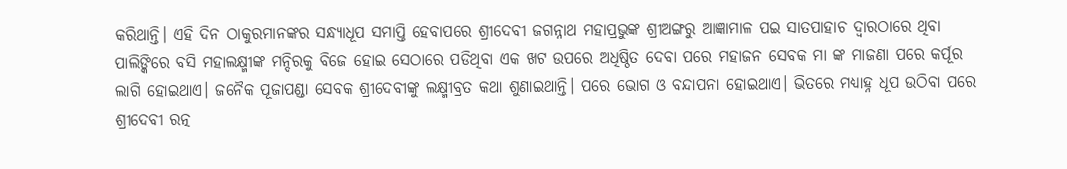କରିଥାନ୍ତି। ଏହି ଦିନ ଠାକୁରମାନଙ୍କର ସନ୍ଧ୍ୟାଧୂପ ସମାପ୍ତି ହେବାପରେ ଶ୍ରୀଦେବୀ ଜଗନ୍ନାଥ ମହାପ୍ରଭୁଙ୍କ ଶ୍ରୀଅଙ୍ଗରୁ ଆଜ୍ଞାମାଳ ପଇ ସାତପାହାଚ ଦ୍ଵାରଠାରେ ଥିବା ପାଲିଙ୍କିରେ ବସି ମହାଲକ୍ଷ୍ମୀଙ୍କ ମନ୍ଦିରକୁ ବିଜେ ହୋଇ ସେଠାରେ ପଡିଥିବା ଏକ ଖଟ ଉପରେ ଅଧିଷ୍ଠିତ ଦେବା ପରେ ମହାଜନ ସେବକ ମା ଙ୍କ ମାଜଣା ପରେ କର୍ପୂର ଲାଗି ହୋଇଥାଏ। ଜନୈକ ପୂଜାପଣ୍ଡା ସେବକ ଶ୍ରୀଦେବୀଙ୍କୁ ଲକ୍ଷ୍ମୀବ୍ରତ କଥା ଶୁଣାଇଥାନ୍ତି। ପରେ ଭୋଗ ଓ ବନ୍ଦାପନା ହୋଇଥାଏ। ଭିତରେ ମଧ୍ୟାହ୍ନ ଧୂପ ଉଠିବା ପରେ ଶ୍ରୀଦେବୀ ରତ୍ନ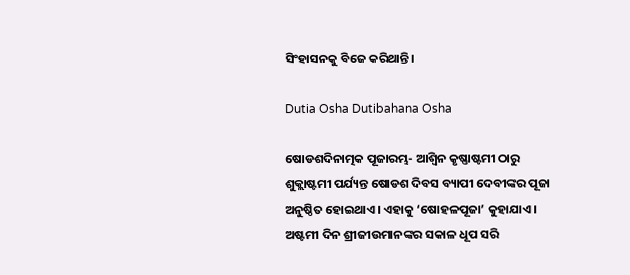ସିଂହାସନକୁ ବିଜେ କରିଥାନ୍ତି।

Dutia Osha Dutibahana Osha

ଷୋଡଶଦିନାତ୍ମକ ପୂଜାରମ୍ଭ- ଆଶ୍ଵିନ କୃଷ୍ଣାଷ୍ଟମୀ ଠାରୁ ଶୁକ୍ଲାଷ୍ଟମୀ ପର୍ଯ୍ୟନ୍ତ ଷୋଡଶ ଦିବସ ବ୍ୟାପୀ ଦେବୀଙ୍କର ପୂଜା ଅନୁଷ୍ଠିତ ହୋଇଥାଏ। ଏହାକୁ ‘ଷୋହଳପୂଜା’ କୁହାଯାଏ। ଅଷ୍ଟମୀ ଦିନ ଶ୍ରୀଜୀଉମାନଙ୍କର ସକାଳ ଧୂପ ସରି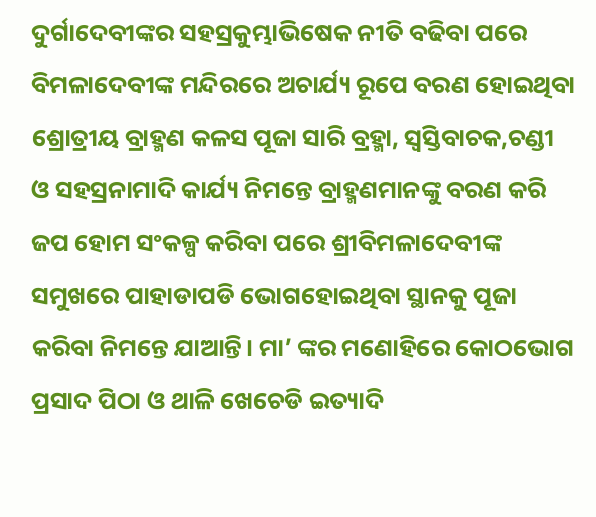ଦୁର୍ଗାଦେବୀଙ୍କର ସହସ୍ରକୁମ୍ଭାଭିଷେକ ନୀତି ବଢିବା ପରେ ବିମଳାଦେବୀଙ୍କ ମନ୍ଦିରରେ ଅଚାର୍ଯ୍ୟ ରୂପେ ବରଣ ହୋଇଥିବା ଶ୍ରୋତ୍ରୀୟ ବ୍ରାହ୍ମଣ କଳସ ପୂଜା ସାରି ବ୍ରହ୍ମା, ସ୍ଵସ୍ତିବାଚକ,ଚଣ୍ଡୀ ଓ ସହସ୍ରନାମାଦି କାର୍ଯ୍ୟ ନିମନ୍ତେ ବ୍ରାହ୍ମଣମାନଙ୍କୁ ବରଣ କରି ଜପ ହୋମ ସଂକଳ୍ପ କରିବା ପରେ ଶ୍ରୀବିମଳାଦେବୀଙ୍କ ସମୁଖରେ ପାହାଡାପଡି ଭୋଗହୋଇଥିବା ସ୍ଥାନକୁ ପୂଜା କରିବା ନିମନ୍ତେ ଯାଆନ୍ତି। ମା’ ଙ୍କର ମଣୋହିରେ କୋଠଭୋଗ ପ୍ରସାଦ ପିଠା ଓ ଥାଳି ଖେଚେଡି ଇତ୍ୟାଦି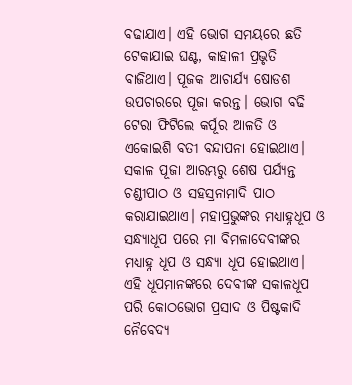ବଢାଯାଏ। ଏହି ଭୋଗ ସମୟରେ ଛତି ଟେକାଯାଇ ଘଣ୍ଟ, କାହାଳୀ ପ୍ରଭୃତି ବାଜିଥାଏ। ପୂଜକ ଆଚାର୍ଯ୍ୟ ଷୋଡଶ ଉପଚାରରେ ପୂଜା କରନ୍ତ। ଭୋଗ ବଢି ଟେରା ଫିଟିଲେ କର୍ପୂର ଆଳତି ଓ ଏକୋଇଶି ବତୀ ବନ୍ଦାପନା ହୋଇଥାଏ। ସକାଳ ପୂଜା ଆରମ୍ଭରୁ ଶେଷ ପର୍ଯ୍ୟନ୍ତ ଚଣ୍ଡୀପାଠ ଓ ସହସ୍ରନାମାଦି ପାଠ କରାଯାଇଥାଏ। ମହାପ୍ରଭୁଙ୍କର ମଧ୍ୟାହ୍ନଧୂପ ଓ ସନ୍ଧ୍ୟାଧୂପ ପରେ ମା ବିମଳାଦେବୀଙ୍କର ମଧ୍ୟାହ୍ନ ଧୂପ ଓ ସନ୍ଧ୍ୟା ଧୂପ ହୋଇଥାଏ। ଏହି ଧୂପମାନଙ୍କରେ ଦେବୀଙ୍କ ସକାଳଧୂପ ପରି କୋଠଭୋଗ ପ୍ରସାଦ ଓ ପିଷ୍ଟକାଦି ନୈବେଦ୍ୟ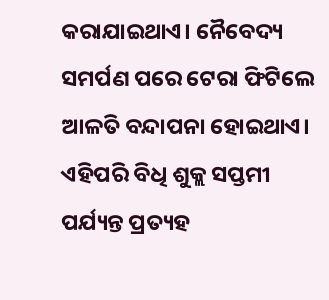କରାଯାଇଥାଏ। ନୈବେଦ୍ୟ ସମର୍ପଣ ପରେ ଟେରା ଫିଟିଲେ ଆଳତି ବନ୍ଦାପନା ହୋଇଥାଏ। ଏହିପରି ବିଧି ଶୁକ୍ଲ ସପ୍ତମୀ ପର୍ଯ୍ୟନ୍ତ ପ୍ରତ୍ୟହ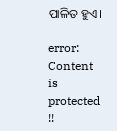ପାଳିତ ହୁଏ।

error: Content is protected !!